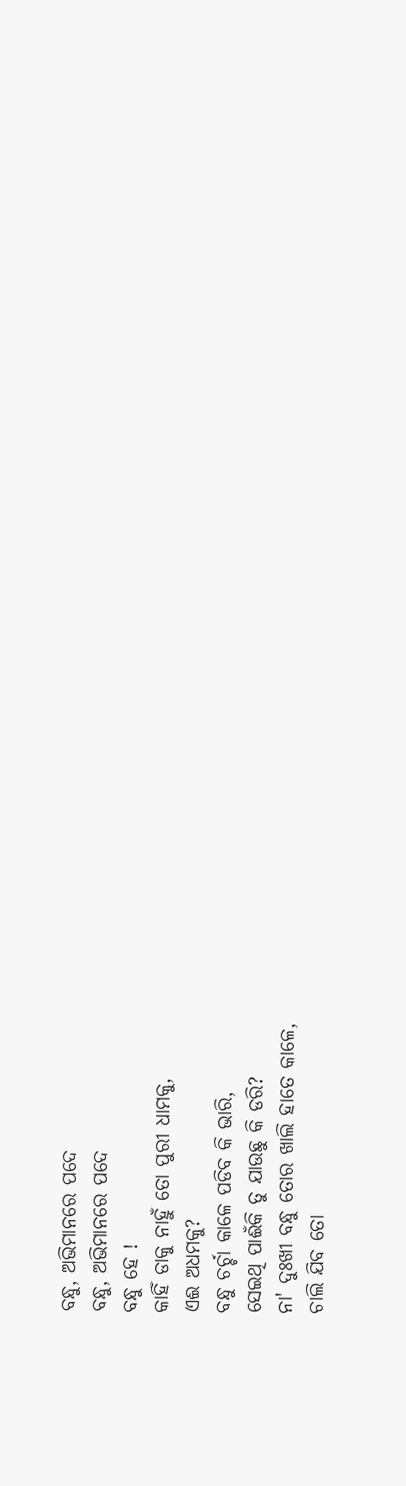ବନ୍ଧୁ, ଅଭିମାନରେ ପଦେ
ବନ୍ଧୁ, ଅଭିମାନରେ ପଦେ
ବନ୍ଧୁ ହେ !
କାହିଁ ଡାକୁ ନାହୁଁ ତୋ ପୁରୀ ଧାମକୁ,
ଏଈ ଅଧମକୁ?
ବନ୍ଧୁ ଚର୍ଚ୍ଚା କାଳେ ପଡିବ କି ଭାରି,
ସେଇଥି ପାଈଁକି ତୁ ଯାଉଛୁ କି ଡରି?
ନା' ଦୁଃଖୀ ବନ୍ଧୁ ତୋର ଖାଲି ହାତେ କାଳେ,
ଚାଲି ଯିବ ତୋ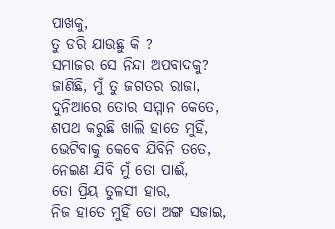ପାଖକୁ,
ତୁ ଡରି ଯାଉଛୁ କି ?
ସମାଜର ସେ ନିନ୍ଦା ଅପବାଦକୁ?
ଜାଣିଛି, ମୁଁ ତୁ ଜଗତର ରାଜା,
ଦୁନିଆରେ ତୋର ସମ୍ମାନ କେତେ,
ଶପଥ କରୁଛି ଖାଲି ହାତେ ମୁହିଁ,
ଭେଟିବାକୁ କେବେ ଯିବିନି ତତେ,
ନେଇଣ ଯିବି ମୁଁ ତୋ ପାଈଁ,
ତୋ ପ୍ରିୟ ତୁଳସୀ ହାର,
ନିଜ ହାତେ ମୁହିଁ ତୋ ଅଙ୍ଗ ସଜାଇ,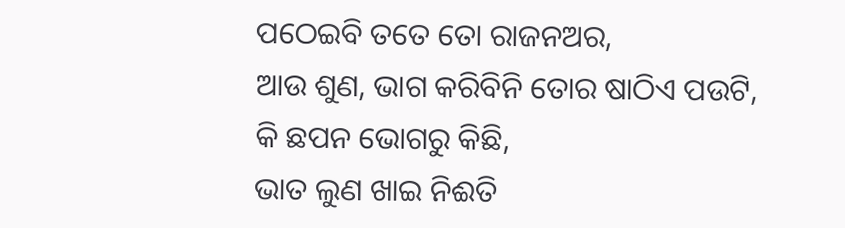ପଠେଇବି ତତେ ତୋ ରାଜନଅର,
ଆଉ ଶୁଣ, ଭାଗ କରିବିନି ତୋର ଷାଠିଏ ପଉଟି,
କି ଛପନ ଭୋଗରୁ କିଛି,
ଭାତ ଲୁଣ ଖାଇ ନିଈତି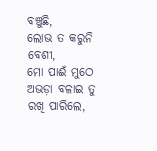ବଞ୍ଚୁଛି,
ଲୋଭ ତ କରୁନି ବେଶୀ,
ମୋ ପାଈଁ ମୁଠେ ଅଭଡ଼ା ବଳାଇ ତୁ ରଖି ପାରିଲେ,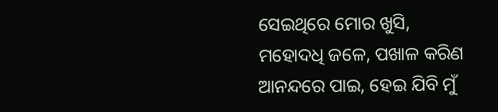ସେଇଥିରେ ମୋର ଖୁସି,
ମହୋଦଧି ଜଳେ, ପଖାଳ କରିଣ
ଆନନ୍ଦରେ ପାଇ, ହେଇ ଯିବି ମୁଁ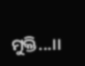ମୁକ୍ତି...।।